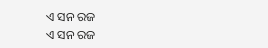ଏ ସନ ରଜ
ଏ ସନ ରଜ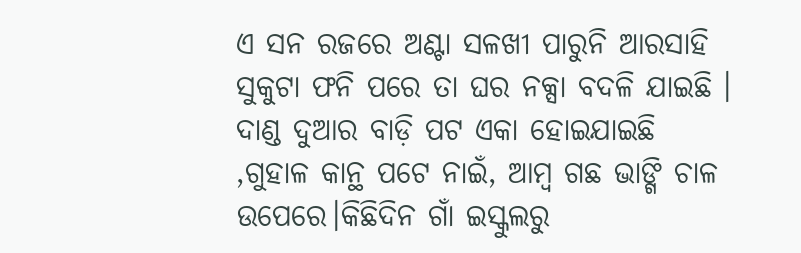ଏ ସନ ରଜରେ ଅଣ୍ଟା ସଳଖୀ ପାରୁନି ଆରସାହି ସୁକୁଟା ଫନି ପରେ ତା ଘର ନକ୍ସା ବଦଳି ଯାଇଛି । ଦାଣ୍ଡ ଦୁଆର ବାଡ଼ି ପଟ ଏକା ହୋଇଯାଇଛି ,ଗୁହାଳ କାନ୍ଥ ପଟେ ନାଇଁ, ଆମ୍ବ ଗଛ ଭାଙ୍ଗି ଚାଳ ଉପେରେ।କିଛିଦିନ ଗାଁ ଇସ୍କୁଲରୁ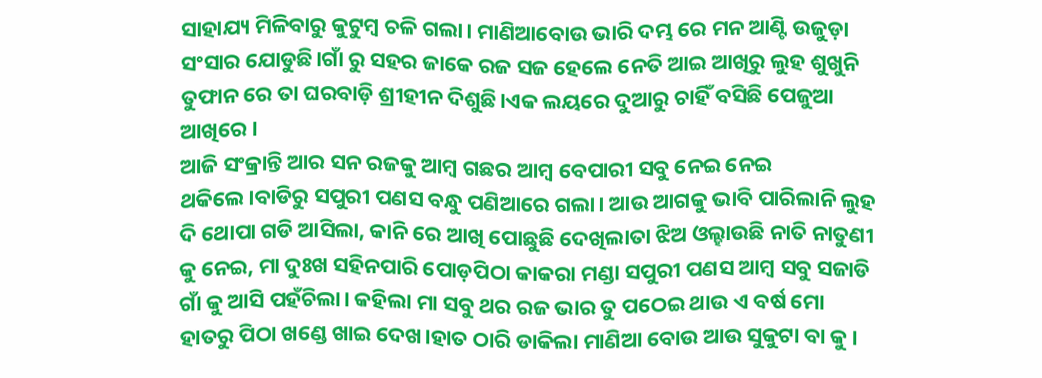ସାହାଯ୍ୟ ମିଳିବାରୁ କୁଟୁମ୍ବ ଚଳି ଗଲା। ମାଣିଆବୋଉ ଭାରି ଦମ୍ଭ ରେ ମନ ଆଣ୍ଟି ଉଜୁଡ଼ା ସଂସାର ଯୋଡୁଛି।ଗାଁ ରୁ ସହର ଜାକେ ରଜ ସଜ ହେଲେ ନେତି ଆଇ ଆଖିରୁ ଲୁହ ଶୁଖୁନି ତୁଫାନ ରେ ତା ଘରବାଡ଼ି ଶ୍ରୀହୀନ ଦିଶୁଛି।ଏକ ଲୟରେ ଦୁଆରୁ ଚାହିଁ ବସିଛି ପେଜୁଆ ଆଖିରେ ।
ଆଜି ସଂକ୍ରାନ୍ତି ଆର ସନ ରଜକୁ ଆମ୍ବ ଗଛର ଆମ୍ବ ବେପାରୀ ସବୁ ନେଇ ନେଇ ଥକିଲେ।ବାଡିରୁ ସପୁରୀ ପଣସ ବନ୍ଧୁ ପଣିଆରେ ଗଲା। ଆଉ ଆଗକୁ ଭାବି ପାରିଲାନି ଲୁହ ଦି ଥୋପା ଗଡି ଆସିଲା, କାନି ରେ ଆଖି ପୋଛୁଛି ଦେଖିଲାତା ଝିଅ ଓଲ୍ହାଉଛି ନାତି ନାତୁଣୀ କୁ ନେଇ, ମା ଦୁଃଖ ସହିନପାରି ପୋଡ଼ପିଠା କାକରା ମଣ୍ଡା ସପୁରୀ ପଣସ ଆମ୍ବ ସବୁ ସଜାଡି ଗାଁ କୁ ଆସି ପହଁଚିଲା। କହିଲା ମା ସବୁ ଥର ରଜ ଭାର ତୁ ପଠେଇ ଥାଉ ଏ ବର୍ଷ ମୋ ହାତରୁ ପିଠା ଖଣ୍ଡେ ଖାଇ ଦେଖ।ହାତ ଠାରି ଡାକିଲା ମାଣିଆ ବୋଉ ଆଉ ସୁକୁଟା ବା କୁ ।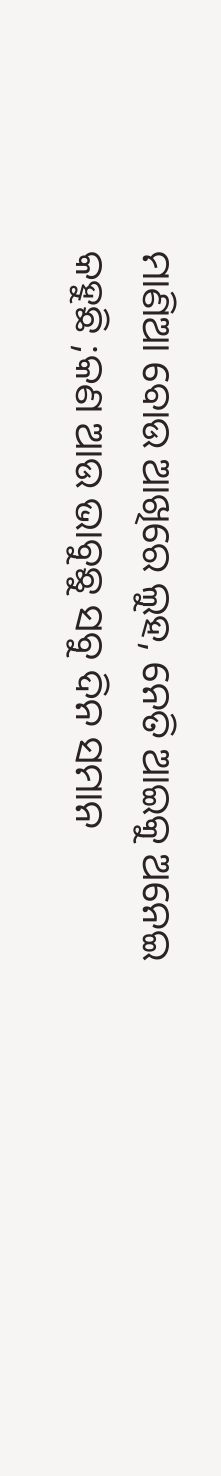ମାଣିଆ ବୋଉ ଆଖିରେ ଲୁହ, ନେତି ଆଇକୁ ଅନେଇ କହୁଛି ;କଣ ଆଉ ଭାବୁଛୁ ସବୁ ଦିନ ସମାନ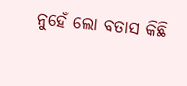ନୁହେଁ ଲୋ ବତାସ କିଛି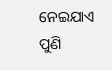ନେଇଯାଏ ପୁଣି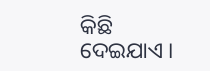କିଛି ଦେଇଯାଏ ।